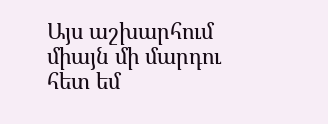Այս աշխարհում միայն մի մարդու հետ եմ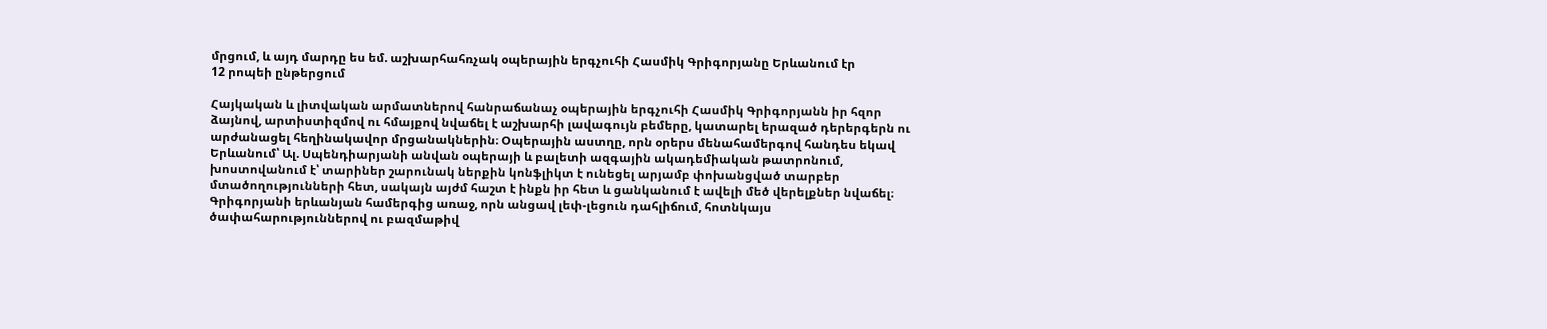մրցում, և այդ մարդը ես եմ. աշխարհահռչակ օպերային երգչուհի Հասմիկ Գրիգորյանը Երևանում էր
12 րոպեի ընթերցում

Հայկական և լիտվական արմատներով հանրաճանաչ օպերային երգչուհի Հասմիկ Գրիգորյանն իր հզոր ձայնով, արտիստիզմով ու հմայքով նվաճել է աշխարհի լավագույն բեմերը, կատարել երազած դերերգերն ու արժանացել հեղինակավոր մրցանակներին։ Օպերային աստղը, որն օրերս մենահամերգով հանդես եկավ Երևանում՝ Ալ. Սպենդիարյանի անվան օպերայի և բալետի ազգային ակադեմիական թատրոնում, խոստովանում է՝ տարիներ շարունակ ներքին կոնֆլիկտ է ունեցել արյամբ փոխանցված տարբեր մտածողությունների հետ, սակայն այժմ հաշտ է ինքն իր հետ և ցանկանում է ավելի մեծ վերելքներ նվաճել։
Գրիգորյանի երևանյան համերգից առաջ, որն անցավ լեփ-լեցուն դահլիճում, հոտնկայս ծափահարություններով ու բազմաթիվ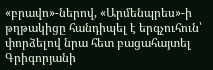«բրավո»-ներով, «Արմենպրես»-ի թղթակիցը հանդիպել է երգչուհուն՝ փորձելով նրա հետ բացահայտել Գրիգորյանի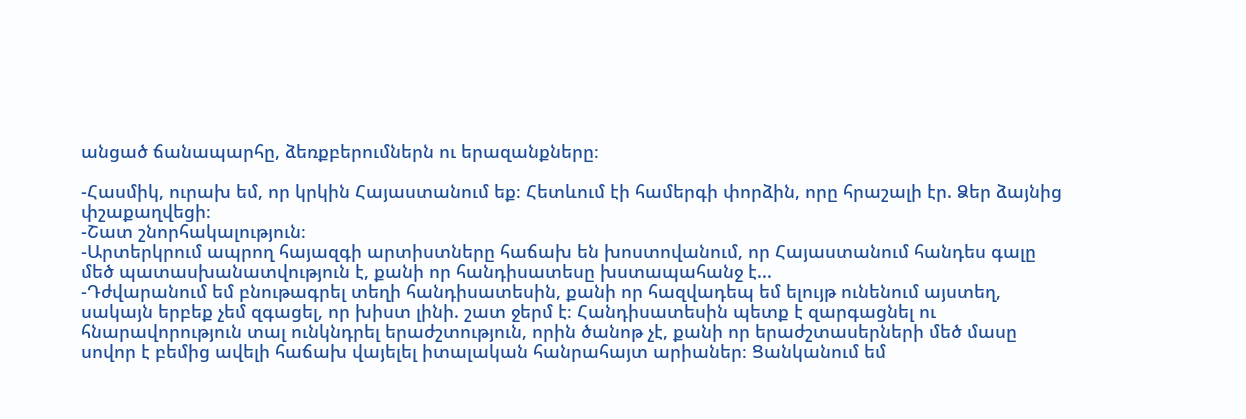անցած ճանապարհը, ձեռքբերումներն ու երազանքները։

-Հասմիկ, ուրախ եմ, որ կրկին Հայաստանում եք։ Հետևում էի համերգի փորձին, որը հրաշալի էր. Ձեր ձայնից փշաքաղվեցի։
-Շատ շնորհակալություն։
-Արտերկրում ապրող հայազգի արտիստները հաճախ են խոստովանում, որ Հայաստանում հանդես գալը մեծ պատասխանատվություն է, քանի որ հանդիսատեսը խստապահանջ է...
-Դժվարանում եմ բնութագրել տեղի հանդիսատեսին, քանի որ հազվադեպ եմ ելույթ ունենում այստեղ, սակայն երբեք չեմ զգացել, որ խիստ լինի. շատ ջերմ է։ Հանդիսատեսին պետք է զարգացնել ու հնարավորություն տալ ունկնդրել երաժշտություն, որին ծանոթ չէ, քանի որ երաժշտասերների մեծ մասը սովոր է բեմից ավելի հաճախ վայելել իտալական հանրահայտ արիաներ։ Ցանկանում եմ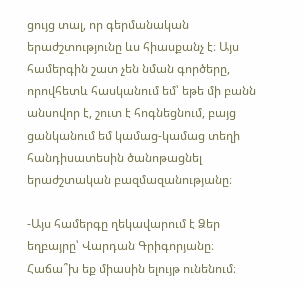ցույց տալ, որ գերմանական երաժշտությունը ևս հիասքանչ է։ Այս համերգին շատ չեն նման գործերը, որովհետև հասկանում եմ՝ եթե մի բանն անսովոր է, շուտ է հոգնեցնում, բայց ցանկանում եմ կամաց-կամաց տեղի հանդիսատեսին ծանոթացնել երաժշտական բազմազանությանը։

-Այս համերգը ղեկավարում է Ձեր եղբայրը՝ Վարդան Գրիգորյանը։ Հաճա՞խ եք միասին ելույթ ունենում։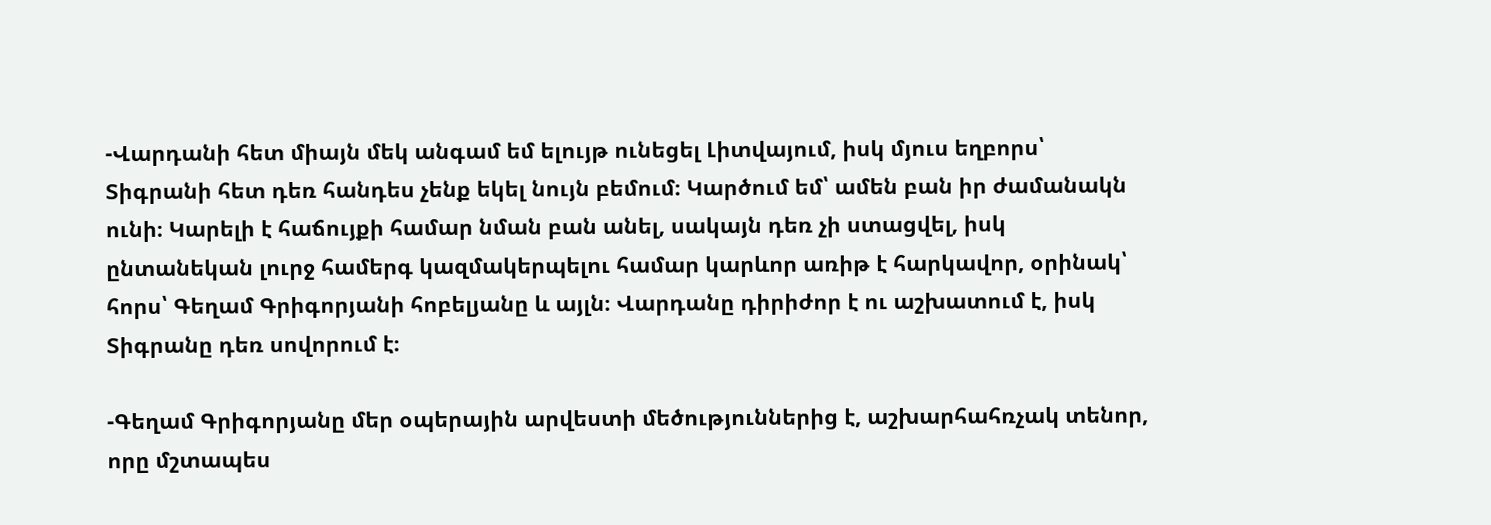-Վարդանի հետ միայն մեկ անգամ եմ ելույթ ունեցել Լիտվայում, իսկ մյուս եղբորս՝ Տիգրանի հետ դեռ հանդես չենք եկել նույն բեմում։ Կարծում եմ՝ ամեն բան իր ժամանակն ունի։ Կարելի է հաճույքի համար նման բան անել, սակայն դեռ չի ստացվել, իսկ ընտանեկան լուրջ համերգ կազմակերպելու համար կարևոր առիթ է հարկավոր, օրինակ՝ հորս՝ Գեղամ Գրիգորյանի հոբելյանը և այլն։ Վարդանը դիրիժոր է ու աշխատում է, իսկ Տիգրանը դեռ սովորում է։

-Գեղամ Գրիգորյանը մեր օպերային արվեստի մեծություններից է, աշխարհահռչակ տենոր, որը մշտապես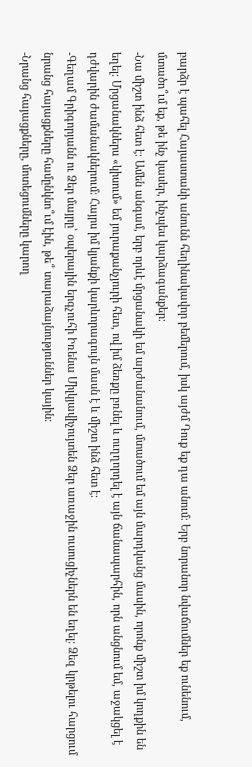բարձր է պահել Հայաստանի անունն հեղինակավոր բեմերում, իսկ այժմ Դուք եք դա անում։ Երբ նորանոր նվաճումներ եք ունենում, մտածո՞ւմ եք, թե ինչ կասեր, ինչպես կարձագանքեր։
-Նա միշտ ինձ հետ է։ Ամեն անգամ, երբ որևէ մրցանակի եմ արժանանում, մտածում եմ այն մարդկանց մասին, որոնք միշտ իմ կողքին են եղել։ Մրցանակներս «կիսում» եմ յուրաքանչյուրի հետ, ով իմ ձեռքը բռնել և ուղղորդել է այն ճանապարհին, որն անցնում եմ, աջակցել է դժվարին ժամանակներում։ Հայրս իմ կյանքի կարևորագույն մասն է և միշտ ինձ հետ է։
-Գեղամ Գրիգորյանն ու Ձեր մայրը՝ օպերային երգչուհի Իռենա Միլկյավիչույտեն Ձեր առաջին ուսուցիչներն են եղել։ Ձեզ կրթելու հարցում նրանց հայացքները համընկնո՞ւմ էին, թե՞ տարաձայնություններ կային։
-Նրանց հայացքները, մոտեցումները կարող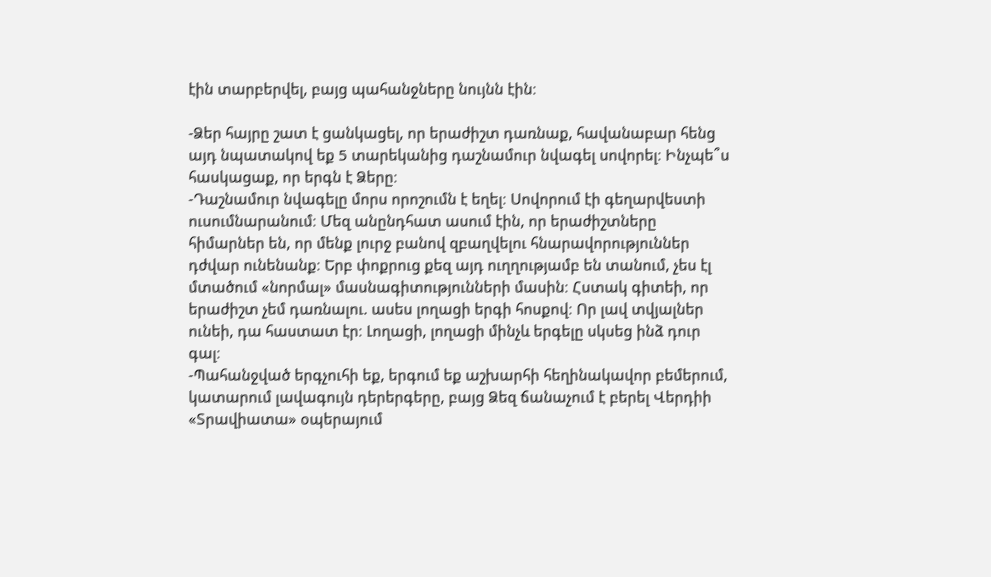էին տարբերվել, բայց պահանջները նույնն էին։

-Ձեր հայրը շատ է ցանկացել, որ երաժիշտ դառնաք, հավանաբար հենց այդ նպատակով եք 5 տարեկանից դաշնամուր նվագել սովորել։ Ինչպե՞ս հասկացաք, որ երգն է Ձերը։
-Դաշնամուր նվագելը մորս որոշումն է եղել։ Սովորում էի գեղարվեստի ուսումնարանում։ Մեզ անընդհատ ասում էին, որ երաժիշտները հիմարներ են, որ մենք լուրջ բանով զբաղվելու հնարավորություններ դժվար ունենանք։ Երբ փոքրուց քեզ այդ ուղղությամբ են տանում, չես էլ մտածում «նորմալ» մասնագիտությունների մասին։ Հստակ գիտեի, որ երաժիշտ չեմ դառնալու. ասես լողացի երգի հոսքով։ Որ լավ տվյալներ ունեի, դա հաստատ էր։ Լողացի, լողացի մինչև երգելը սկսեց ինձ դուր գալ։
-Պահանջված երգչուհի եք, երգում եք աշխարհի հեղինակավոր բեմերում, կատարում լավագույն դերերգերը, բայց Ձեզ ճանաչում է բերել Վերդիի «Տրավիատա» օպերայում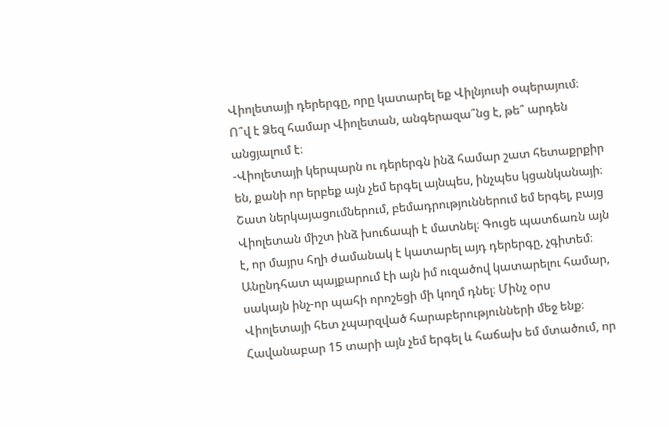Վիոլետայի դերերգը, որը կատարել եք Վիլնյուսի օպերայում։ Ո՞վ է Ձեզ համար Վիոլետան, անգերազա՞նց է, թե՞ արդեն անցյալում է։
-Վիոլետայի կերպարն ու դերերգն ինձ համար շատ հետաքրքիր են, քանի որ երբեք այն չեմ երգել այնպես, ինչպես կցանկանայի։ Շատ ներկայացումներում, բեմադրություններում եմ երգել, բայց Վիոլետան միշտ ինձ խուճապի է մատնել։ Գուցե պատճառն այն է, որ մայրս հղի ժամանակ է կատարել այդ դերերգը, չգիտեմ։ Անընդհատ պայքարում էի այն իմ ուզածով կատարելու համար, սակայն ինչ-որ պահի որոշեցի մի կողմ դնել։ Մինչ օրս Վիոլետայի հետ չպարզված հարաբերությունների մեջ ենք։ Հավանաբար 15 տարի այն չեմ երգել և հաճախ եմ մտածում, որ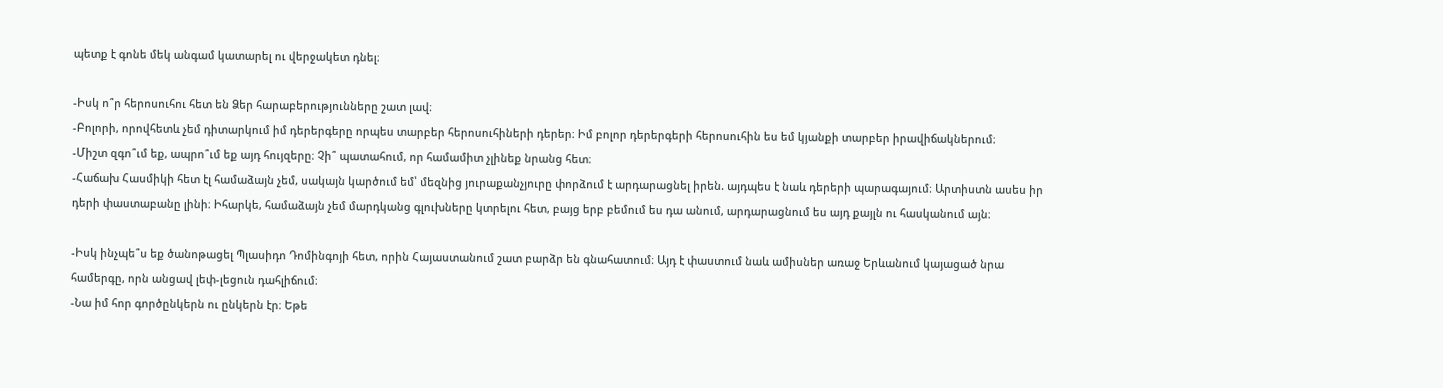պետք է գոնե մեկ անգամ կատարել ու վերջակետ դնել։

-Իսկ ո՞ր հերոսուհու հետ են Ձեր հարաբերությունները շատ լավ։
-Բոլորի, որովհետև չեմ դիտարկում իմ դերերգերը որպես տարբեր հերոսուհիների դերեր։ Իմ բոլոր դերերգերի հերոսուհին ես եմ կյանքի տարբեր իրավիճակներում։
-Միշտ զգո՞ւմ եք, ապրո՞ւմ եք այդ հույզերը։ Չի՞ պատահում, որ համամիտ չլինեք նրանց հետ։
-Հաճախ Հասմիկի հետ էլ համաձայն չեմ, սակայն կարծում եմ՝ մեզնից յուրաքանչյուրը փորձում է արդարացնել իրեն. այդպես է նաև դերերի պարագայում։ Արտիստն ասես իր դերի փաստաբանը լինի։ Իհարկե, համաձայն չեմ մարդկանց գլուխները կտրելու հետ, բայց երբ բեմում ես դա անում, արդարացնում ես այդ քայլն ու հասկանում այն։

-Իսկ ինչպե՞ս եք ծանոթացել Պլասիդո Դոմինգոյի հետ, որին Հայաստանում շատ բարձր են գնահատում։ Այդ է փաստում նաև ամիսներ առաջ Երևանում կայացած նրա համերգը, որն անցավ լեփ-լեցուն դահլիճում։
-Նա իմ հոր գործընկերն ու ընկերն էր։ Եթե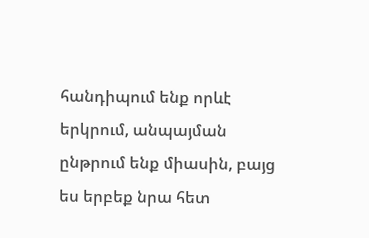հանդիպում ենք որևէ երկրում, անպայման ընթրում ենք միասին, բայց ես երբեք նրա հետ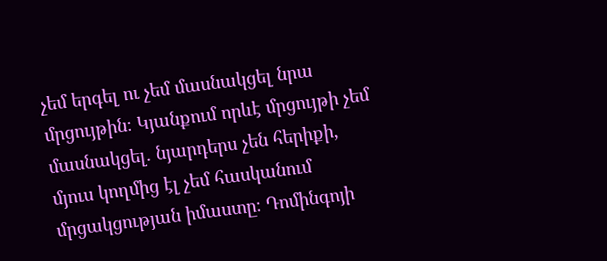չեմ երգել ու չեմ մասնակցել նրա մրցույթին։ Կյանքում որևէ մրցույթի չեմ մասնակցել. նյարդերս չեն հերիքի, մյուս կողմից էլ չեմ հասկանում մրցակցության իմաստը։ Դոմինգոյի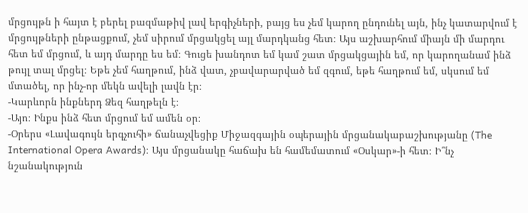մրցույթն ի հայտ է բերել բազմաթիվ լավ երգիչների, բայց ես չեմ կարող ընդունել այն, ինչ կատարվում է մրցույթների ընթացքում, չեմ սիրում մրցակցել այլ մարդկանց հետ։ Այս աշխարհում միայն մի մարդու հետ եմ մրցում, և այդ մարդը ես եմ։ Գուցե խանդոտ եմ կամ շատ մրցակցային եմ, որ կարողանամ ինձ թույլ տալ մրցել։ Եթե չեմ հաղթում, ինձ վատ, չբավարարված եմ զգում, եթե հաղթում եմ, սկսում եմ մտածել, որ ինչ-որ մեկն ավելի լավն էր։
-Կարևորն ինքներդ Ձեզ հաղթելն է։
-Այո։ Ինքս ինձ հետ մրցում եմ ամեն օր։
-Օրերս «Լավագույն երգչուհի» ճանաչվեցիք Միջազգային օպերային մրցանակաբաշխությանը (The International Opera Awards)։ Այս մրցանակը հաճախ են համեմատում «Օսկար»-ի հետ։ Ի՞նչ նշանակություն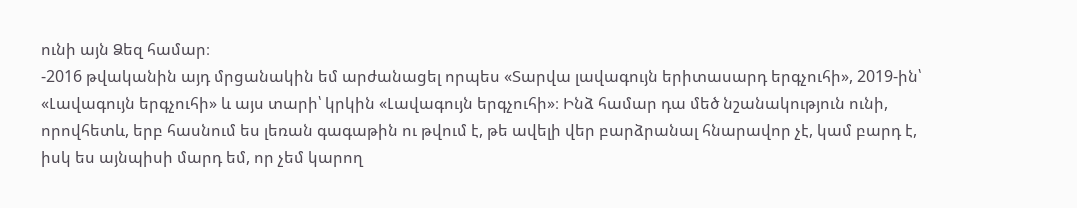ունի այն Ձեզ համար։
-2016 թվականին այդ մրցանակին եմ արժանացել որպես «Տարվա լավագույն երիտասարդ երգչուհի», 2019-ին՝ «Լավագույն երգչուհի» և այս տարի՝ կրկին «Լավագույն երգչուհի»։ Ինձ համար դա մեծ նշանակություն ունի, որովհետև, երբ հասնում ես լեռան գագաթին ու թվում է, թե ավելի վեր բարձրանալ հնարավոր չէ, կամ բարդ է, իսկ ես այնպիսի մարդ եմ, որ չեմ կարող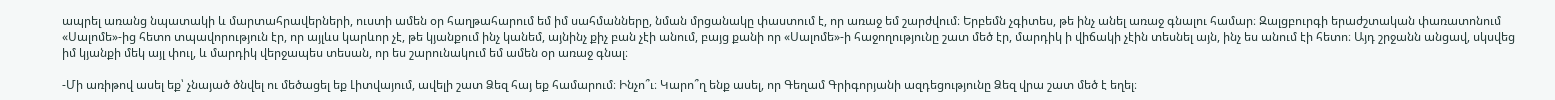ապրել առանց նպատակի և մարտահրավերների, ուստի ամեն օր հաղթահարում եմ իմ սահմանները, նման մրցանակը փաստում է, որ առաջ եմ շարժվում։ Երբեմն չգիտես, թե ինչ անել առաջ գնալու համար։ Զալցբուրգի երաժշտական փառատոնում «Սալոմե»-ից հետո տպավորություն էր, որ այլևս կարևոր չէ, թե կյանքում ինչ կանեմ, այնինչ քիչ բան չէի անում, բայց քանի որ «Սալոմե»-ի հաջողությունը շատ մեծ էր, մարդիկ ի վիճակի չէին տեսնել այն, ինչ ես անում էի հետո։ Այդ շրջանն անցավ, սկսվեց իմ կյանքի մեկ այլ փուլ, և մարդիկ վերջապես տեսան, որ ես շարունակում եմ ամեն օր առաջ գնալ։

-Մի առիթով ասել եք՝ չնայած ծնվել ու մեծացել եք Լիտվայում, ավելի շատ Ձեզ հայ եք համարում։ Ինչո՞ւ։ Կարո՞ղ ենք ասել, որ Գեղամ Գրիգորյանի ազդեցությունը Ձեզ վրա շատ մեծ է եղել։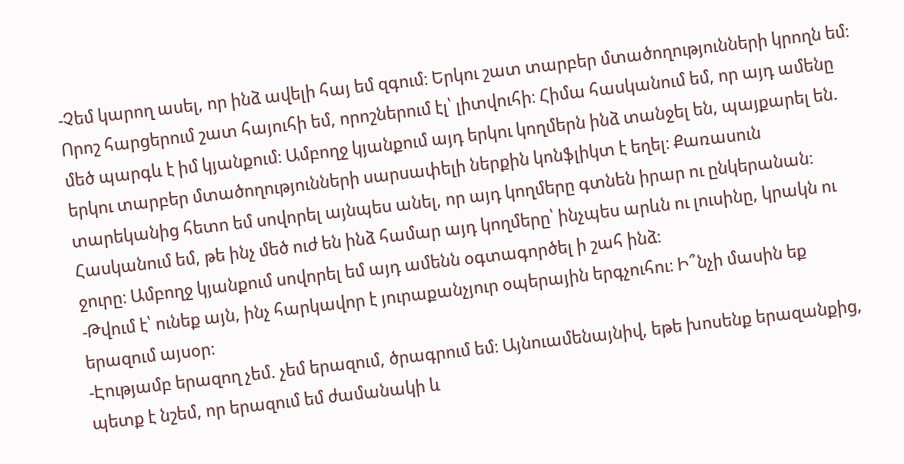-Չեմ կարող ասել, որ ինձ ավելի հայ եմ զգում։ Երկու շատ տարբեր մտածողությունների կրողն եմ։ Որոշ հարցերում շատ հայուհի եմ, որոշներում էլ՝ լիտվուհի։ Հիմա հասկանում եմ, որ այդ ամենը մեծ պարգև է իմ կյանքում։ Ամբողջ կյանքում այդ երկու կողմերն ինձ տանջել են, պայքարել են. երկու տարբեր մտածողությունների սարսափելի ներքին կոնֆլիկտ է եղել։ Քառասուն տարեկանից հետո եմ սովորել այնպես անել, որ այդ կողմերը գտնեն իրար ու ընկերանան։ Հասկանում եմ, թե ինչ մեծ ուժ են ինձ համար այդ կողմերը՝ ինչպես արևն ու լուսինը, կրակն ու ջուրը։ Ամբողջ կյանքում սովորել եմ այդ ամենն օգտագործել ի շահ ինձ։
-Թվում է՝ ունեք այն, ինչ հարկավոր է յուրաքանչյուր օպերային երգչուհու։ Ի՞նչի մասին եք երազում այսօր։
-Էությամբ երազող չեմ. չեմ երազում, ծրագրում եմ։ Այնուամենայնիվ, եթե խոսենք երազանքից, պետք է նշեմ, որ երազում եմ ժամանակի և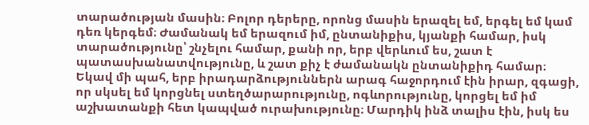տարածության մասին։ Բոլոր դերերը, որոնց մասին երազել եմ, երգել եմ կամ դեռ կերգեմ։ Ժամանակ եմ երազում իմ, ընտանիքիս, կյանքի համար, իսկ տարածությունը՝ շնչելու համար, քանի որ, երբ վերևում ես, շատ է պատասխանատվությունը, և շատ քիչ է ժամանակն ընտանիքիդ համար։ Եկավ մի պահ, երբ իրադարձություններն արագ հաջորդում էին իրար, զգացի, որ սկսել եմ կորցնել ստեղծարարությունը, ոգևորությունը, կորցել եմ իմ աշխատանքի հետ կապված ուրախությունը։ Մարդիկ ինձ տալիս էին, իսկ ես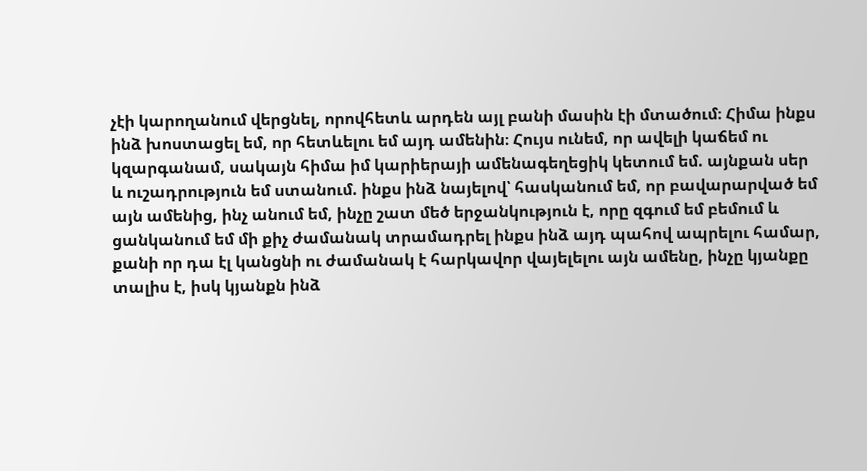չէի կարողանում վերցնել, որովհետև արդեն այլ բանի մասին էի մտածում։ Հիմա ինքս ինձ խոստացել եմ, որ հետևելու եմ այդ ամենին։ Հույս ունեմ, որ ավելի կաճեմ ու կզարգանամ, սակայն հիմա իմ կարիերայի ամենագեղեցիկ կետում եմ. այնքան սեր և ուշադրություն եմ ստանում. ինքս ինձ նայելով՝ հասկանում եմ, որ բավարարված եմ այն ամենից, ինչ անում եմ, ինչը շատ մեծ երջանկություն է, որը զգում եմ բեմում և ցանկանում եմ մի քիչ ժամանակ տրամադրել ինքս ինձ այդ պահով ապրելու համար, քանի որ դա էլ կանցնի ու ժամանակ է հարկավոր վայելելու այն ամենը, ինչը կյանքը տալիս է, իսկ կյանքն ինձ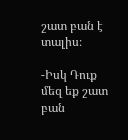շատ բան է տալիս։

-Իսկ Դուք մեզ եք շատ բան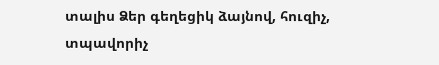տալիս Ձեր գեղեցիկ ձայնով, հուզիչ, տպավորիչ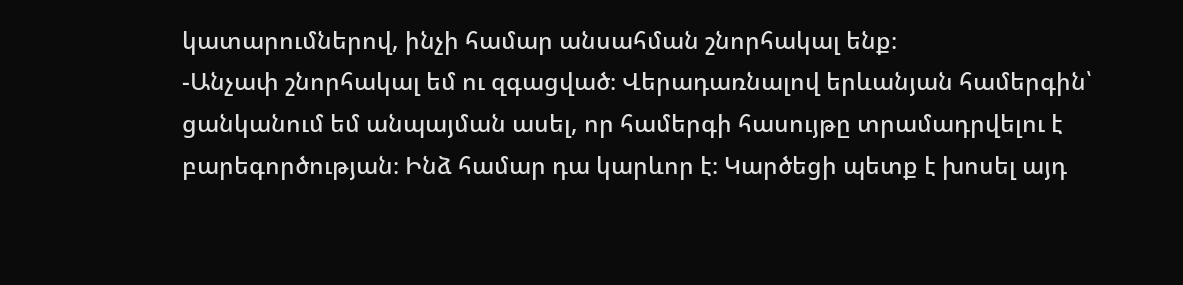կատարումներով, ինչի համար անսահման շնորհակալ ենք։
-Անչափ շնորհակալ եմ ու զգացված։ Վերադառնալով երևանյան համերգին՝ ցանկանում եմ անպայման ասել, որ համերգի հասույթը տրամադրվելու է բարեգործության։ Ինձ համար դա կարևոր է։ Կարծեցի պետք է խոսել այդ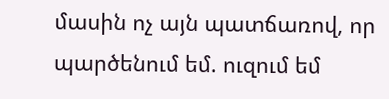մասին ոչ այն պատճառով, որ պարծենում եմ. ուզում եմ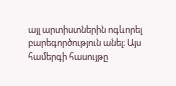այլ արտիստներին ոգևորել բարեգործություն անել։ Այս համերգի հասույթը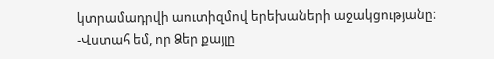կտրամադրվի աուտիզմով երեխաների աջակցությանը։
-Վստահ եմ, որ Ձեր քայլը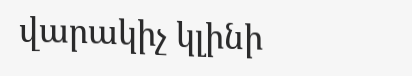վարակիչ կլինի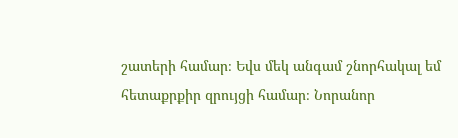շատերի համար։ Եվս մեկ անգամ շնորհակալ եմ հետաքրքիր զրույցի համար։ Նորանոր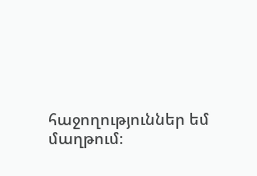հաջողություններ եմ մաղթում։